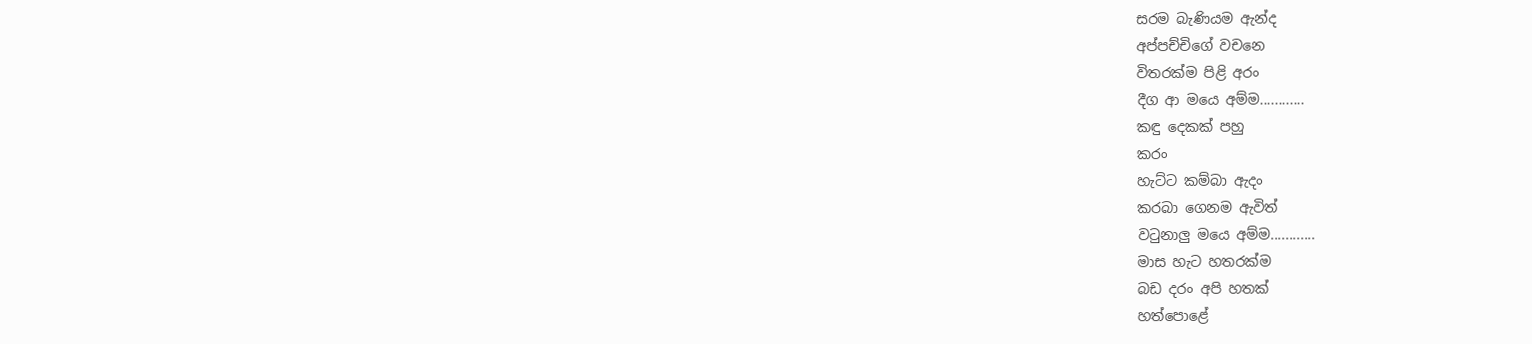සරම බැණියම ඇන්ද
අප්පච්චිගේ වචනෙ
විතරක්ම පිළි අරං
දීග ආ මයෙ අම්ම............
කඳු දෙකක් පහු
කරං
හැට්ට කම්බා ඇදං
කරබා ගෙනම ඇවිත්
වටුනාලු මයෙ අම්ම............
මාස හැට හතරක්ම
බඩ දරං අපි හතක්
හත්පොළේ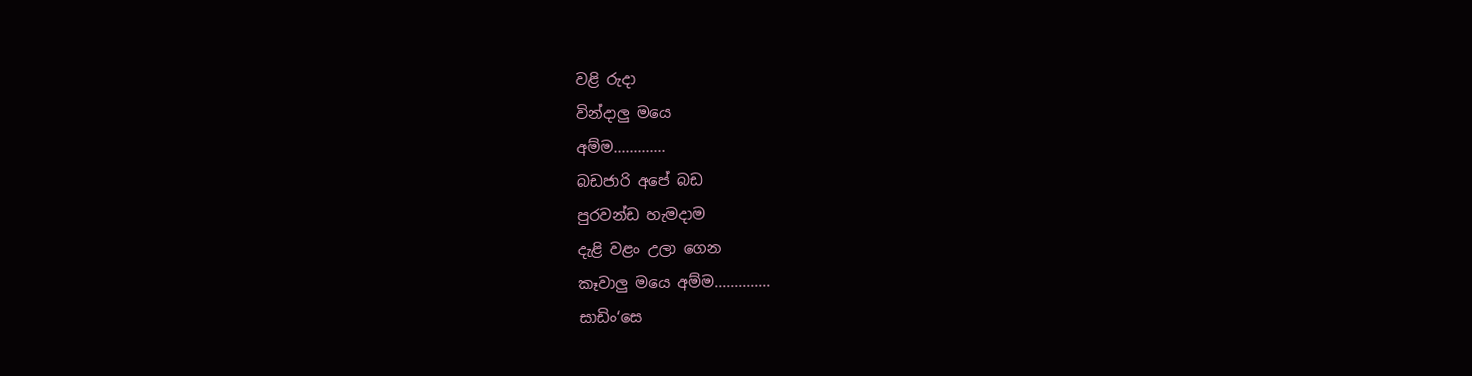වළි රුදා
වින්දාලු මයෙ
අම්ම.............
බඩජාරි අපේ බඩ
පුරවන්ඩ හැමදාම
දැළි වළං උලා ගෙන
කෑවාලු මයෙ අම්ම..............
සාඩිං‘සෙ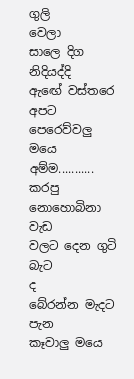ගුලි
වෙලා
සාලෙ දිග
නිදියද්දි
ඇඟේ වස්තරෙ අපට
පෙරෙව්වලු මයෙ
අම්ම...........
කරපු නොහොබිනා
වැඩ
වලට දෙන ගුටි බැට
ද
බේරන්න මැදට පැන
කෑවාලු මයෙ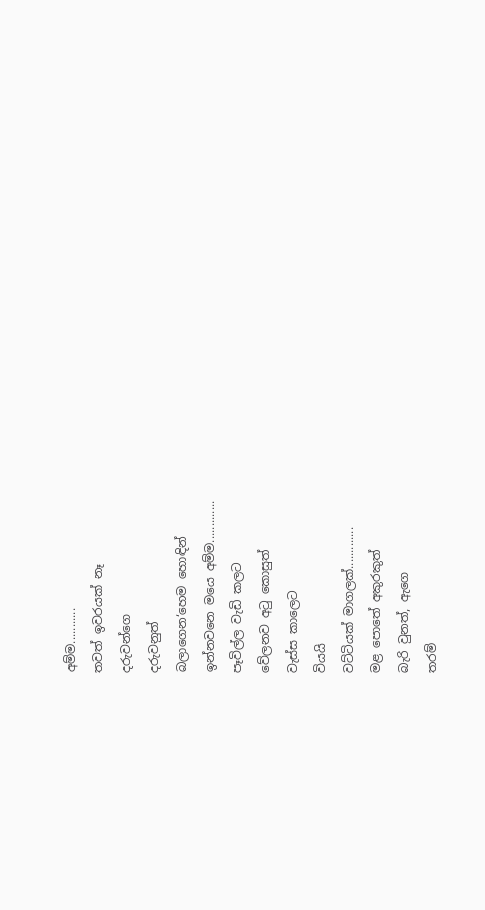අම්ම...........
තවත් ඉවරයක් නෑ
දරුවන්ගෙ
දරුවනුත්
බලාගෙන‘හෙම හොඳින්
ඉන්නවනෙ මයෙ අම්ම.............
පෑවිල්ල වැඩි කලට
වේලනව අටු කොසුත්
වැස්ස කාලෙට
වියයි
වට්ටියක් මාගලක්.............
මළ පොතේ අකුරකුත්
බැරි වුනත්, ඇගෙ
තරම්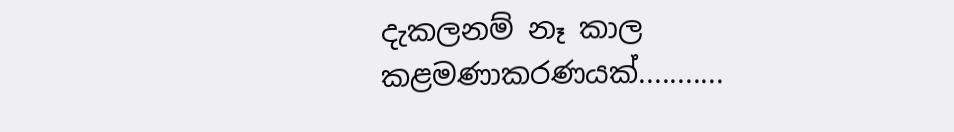දැකලනම් නෑ කාල
කළමණාකරණයක්...........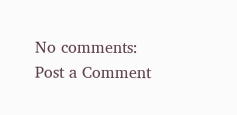No comments:
Post a Comment